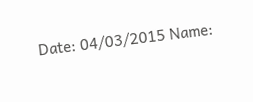Date: 04/03/2015 Name: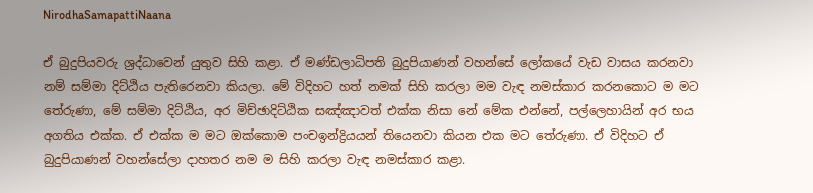NirodhaSamapattiNaana

ඒ බුදුපියවරු ශ්‍රද්ධාවෙන් යුතුව සිහි කළා. ඒ මණ්ඩලාධිපති බුදුපියාණන් වහන්සේ ලෝකයේ වැඩ වාසය කරනවා නම් සම්මා දිට්ඨිය පැතිරෙනවා කියලා. මේ විදිහට හත් නමක් සිහි කරලා මම වැඳ නමස්කාර කරනකොට ම මට තේරුණා, මේ සම්මා දිට්ඨිය, අර මිච්ඡාදිට්ඨික සඤ්ඤාවත් එක්ක නිසා නේ මේක එන්නේ, පල්ලෙහායින් අර භය අගතිය එක්ක. ඒ එක්ක ම මට ඔක්කොම පංචඉන්ද්‍රියයන් තියෙනවා කියන එක මට තේරුණා. ඒ විදිහට ඒ බුදුපියාණන් වහන්සේලා දාහතර නම ම සිහි කරලා වැඳ නමස්කාර කළා.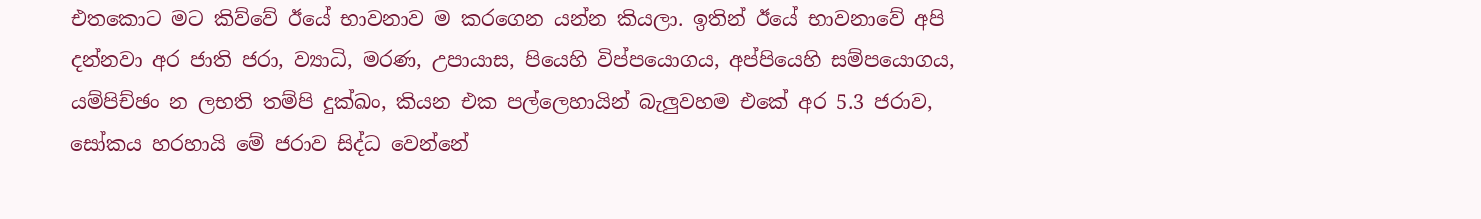එතකොට මට කිව්වේ ඊයේ භාවනාව ම කරගෙන යන්න කියලා. ඉතින් ඊයේ භාවනාවේ අපි දන්නවා අර ජාති ජරා, ව්‍යාධි, මරණ, උපායාස, පියෙහි විප්පයොගය, අප්පියෙහි සම්පයොගය, යම්පිච්ඡං න ලභති තම්පි දුක්ඛං, කියන එක පල්ලෙහායින් බැලුවහම එකේ අර 5.3 ජරාව, සෝකය හරහායි මේ ජරාව සිද්ධ වෙන්නේ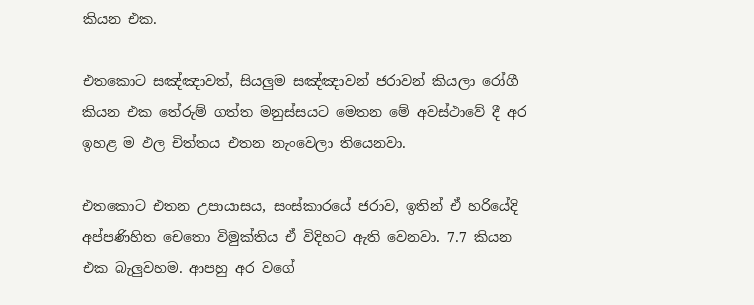කියන එක.

එතකොට සඤ්ඤාවත්, සියලුම සඤ්ඤාවන් ජරාවන් කියලා රෝගී කියන එක තේරුම් ගත්ත මනුස්සයට මෙතන මේ අවස්ථාවේ දී අර ඉහළ ම ඵල චිත්තය එතන නැංවෙලා තියෙනවා.

එතකොට එතන උපායාසය, සංස්කාරයේ ජරාව, ඉතින් ඒ හරියේදි අප්පණිහිත චෙතො විමුක්තිය ඒ විදිහට ඇති වෙනවා. 7.7 කියන එක බැලුවහම. ආපහු අර වගේ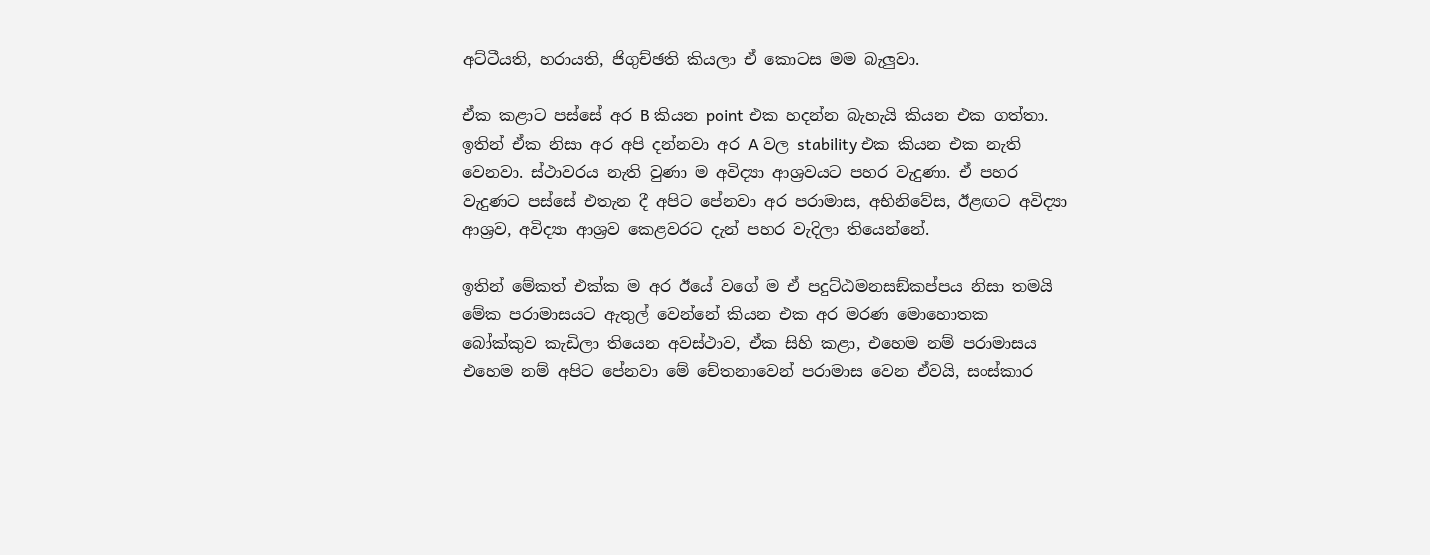අට්ටීයති, හරායති, ජිගුච්ඡති කියලා ඒ කොටස මම බැලුවා.

ඒක කළාට පස්සේ අර B කියන point එක හදන්න බැහැයි කියන එක ගත්තා. ඉතින් ඒක නිසා අර අපි දන්නවා අර A වල stability එක කියන එක නැති වෙනවා. ස්ථාවරය නැති වුණා ම අවිද්‍යා ආශ්‍රවයට පහර වැදුණා. ඒ පහර වැදුණට පස්සේ එතැන දී අපිට පේනවා අර පරාමාස, අභිනිවේස, ඊළඟට අවිද්‍යා ආශ්‍රව, අවිද්‍යා ආශ්‍රව කෙළවරට දැන් පහර වැදිලා තියෙන්නේ.

ඉතින් මේකත් එක්ක ම අර ඊයේ වගේ ම ඒ පදුට්ඨමනසඞ්කප්පය නිසා තමයි මේක පරාමාසයට ඇතුල් වෙන්නේ කියන එක අර මරණ මොහොතක බෝක්කුව කැඩිලා තියෙන අවස්ථාව, ඒක සිහි කළා, එහෙම නම් පරාමාසය එහෙම නම් අපිට පේනවා මේ චේතනාවෙන් පරාමාස වෙන ඒවයි, සංස්කාර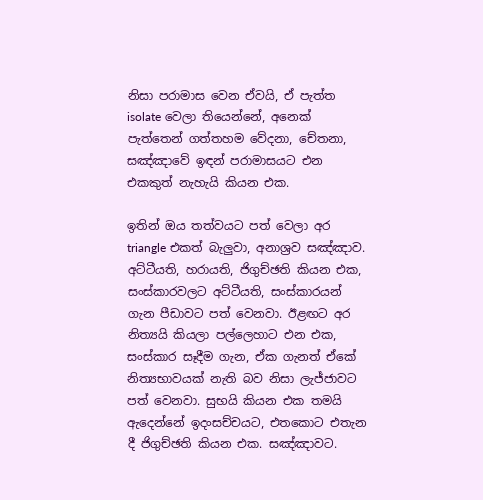නිසා පරාමාස වෙන ඒවයි, ඒ පැත්ත isolate වෙලා තියෙන්නේ, අනෙක් පැත්තෙන් ගත්තහම වේදනා, චේතනා, සඤ්ඤාවේ ඉඳන් පරාමාසයට එන එකකුත් නැහැයි කියන එක.

ඉතින් ඔය තත්වයට පත් වෙලා අර triangle එකත් බැලුවා, අනාශ්‍රව සඤ්ඤාව. අට්ටීයති, හරායති, ජිගුච්ඡති කියන එක, සංස්කාරවලට අට්ටීයති, සංස්කාරයන් ගැන පීඩාවට පත් වෙනවා. ඊළඟට අර නිත්‍යයි කියලා පල්ලෙහාට එන එක, සංස්කාර සෑදීම ගැන, ඒක ගැනත් ඒකේ නිත්‍යභාවයක් නැති බව නිසා ලැජ්ජාවට පත් වෙනවා. සුභයි කියන එක තමයි ඇදෙන්නේ ඉදංසච්චයට, එතකොට එතැන දී ජිගුච්ඡති කියන එක. සඤ්ඤාවට.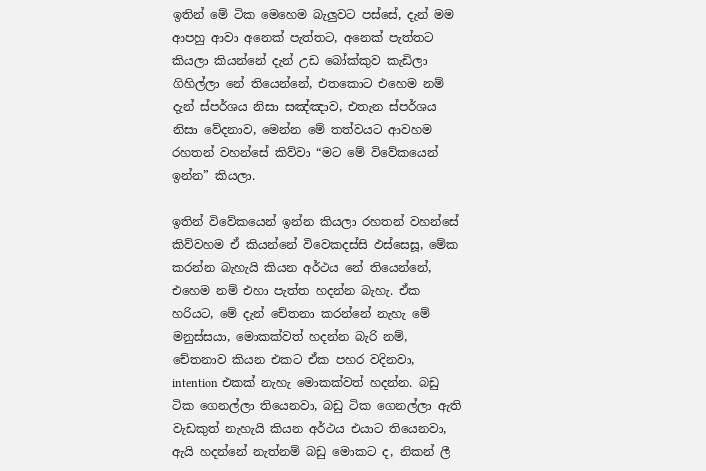ඉතින් මේ ටික මෙහෙම බැලුවට පස්සේ, දැන් මම ආපහු ආවා අනෙක් පැත්තට, අනෙක් පැත්තට කියලා කියන්නේ දැන් උඩ බෝක්කුව කැඩිලා ගිහිල්ලා නේ තියෙන්නේ, එතකොට එහෙම නම් දැන් ස්පර්ශය නිසා සඤ්ඤාව, එතැන ස්පර්ශය නිසා වේදනාව, මෙන්න මේ තත්වයට ආවහම රහතන් වහන්සේ කිව්වා “මට මේ විවේකයෙන් ඉන්න” කියලා.

ඉතින් විවේකයෙන් ඉන්න කියලා රහතන් වහන්සේ කිව්වහම ඒ කියන්නේ විවෙකදස්සි ඵස්සෙසූ, මේක කරන්න බැහැයි කියන අර්ථය නේ තියෙන්නේ, එහෙම නම් එහා පැත්ත හදන්න බැහැ. ඒක හරියට, මේ දැන් චේතනා කරන්නේ නැහැ මේ මනුස්සයා, මොකක්වත් හදන්න බැරි නම්, චේතනාව කියන එකට ඒක පහර වදිනවා, intention එකක් නැහැ මොකක්වත් හදන්න. බඩු ටික ගෙනල්ලා තියෙනවා, බඩු ටික ගෙනල්ලා ඇති වැඩකුත් නැහැයි කියන අර්ථය එයාට තියෙනවා, ඇයි හදන්නේ නැත්නම් බඩු මොකට ද, නිකන් ලී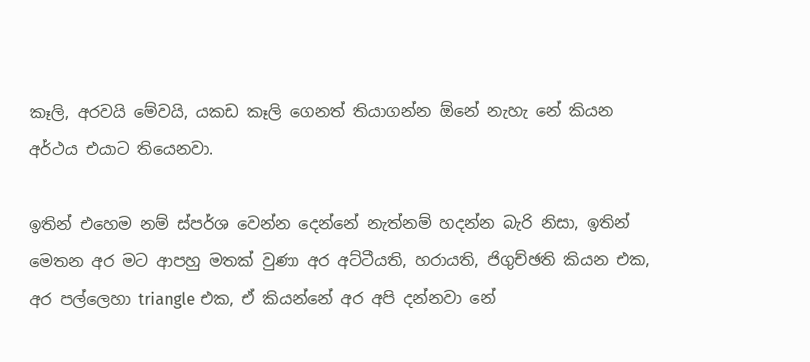කෑලි, අරවයි මේවයි, යකඩ කෑලි ගෙනත් තියාගන්න ඕනේ නැහැ නේ කියන අර්ථය එයාට තියෙනවා.

ඉතින් එහෙම නම් ස්පර්ශ වෙන්න දෙන්නේ නැත්නම් හදන්න බැරි නිසා, ඉතින් මෙතන අර මට ආපහු මතක් වුණා අර අට්ටීයති, හරායති, ජිගුච්ඡති කියන එක, අර පල්ලෙහා triangle එක, ඒ කියන්නේ අර අපි දන්නවා නේ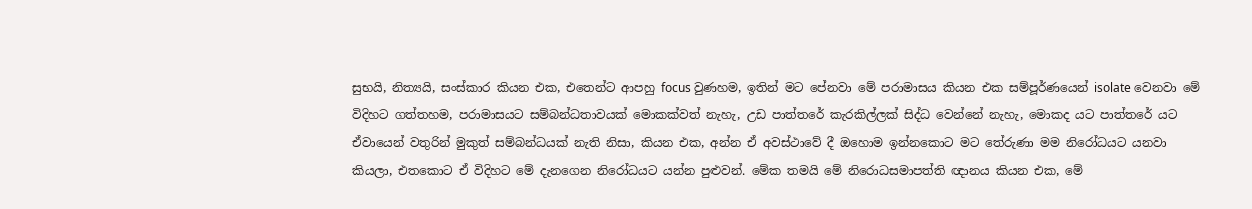සුභයි, නිත්‍යයි, සංස්කාර කියන එක, එතෙන්ට ආපහු focus වුණහම, ඉතින් මට පේනවා මේ පරාමාසය කියන එක සම්පූර්ණයෙන් isolate වෙනවා මේ විදිහට ගත්තහම, පරාමාසයට සම්බන්ධතාවයක් මොකක්වත් නැහැ, උඩ පාත්තරේ කැරකිල්ලක් සිද්ධ වෙන්නේ නැහැ, මොකද යට පාත්තරේ යට ඒවායෙන් වතුරින් මුකුත් සම්බන්ධයක් නැති නිසා, කියන එක, අන්න ඒ අවස්ථාවේ දී ඔහොම ඉන්නකොට මට තේරුණා මම නිරෝධයට යනවා කියලා, එතකොට ඒ විදිහට මේ දැනගෙන නිරෝධයට යන්න පුළුවන්. මේක තමයි මේ නිරොධසමාපත්‌ති ඥානය කියන එක, මේ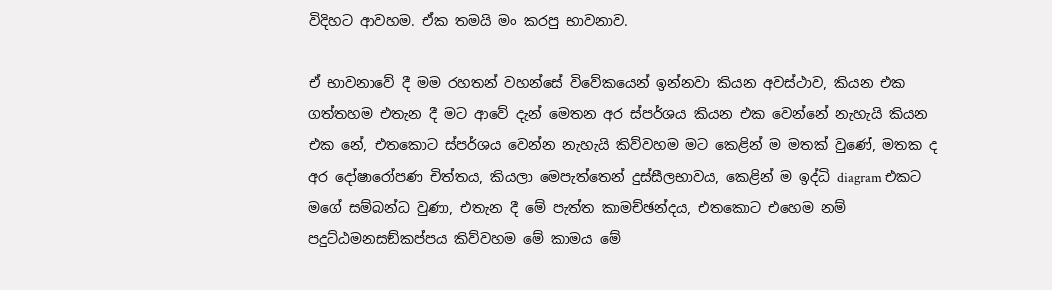විදිහට ආවහම. ඒක තමයි මං කරපු භාවනාව.

ඒ භාවනාවේ දී මම රහතන් වහන්සේ විවේකයෙන් ඉන්නවා කියන අවස්ථාව, කියන එක ගත්තහම එතැන දී මට ආවේ දැන් මෙතන අර ස්පර්ශය කියන එක වෙන්නේ නැහැයි කියන එක නේ, එතකොට ස්පර්ශය වෙන්න නැහැයි කිව්වහම මට කෙළින් ම මතක් වුණේ, මතක ද අර දෝෂාරෝපණ චිත්තය, කියලා මෙපැත්තෙන් දුස්සීලභාවය, කෙළින් ම ඉද්ධි diagram එකට මගේ සම්බන්ධ වුණා, එතැන දී මේ පැත්ත කාමච්ඡන්දය, එතකොට එහෙම නම් පදුට්ඨමනසඞ්කප්පය කිව්වහම මේ කාමය මේ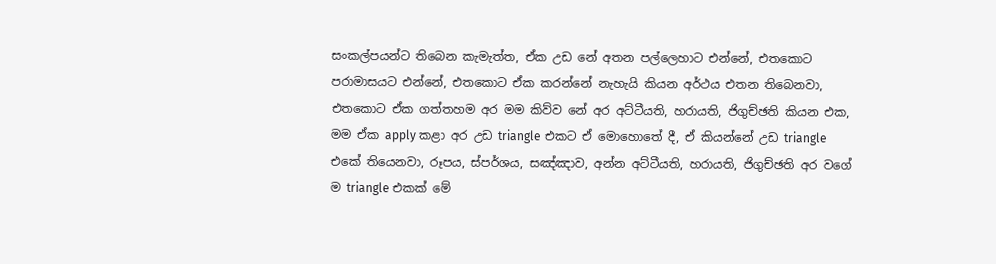සංකල්පයන්ට තිබෙන කැමැත්ත, ඒක උඩ නේ අතන පල්ලෙහාට එන්නේ, එතකොට පරාමාසයට එන්නේ, එතකොට ඒක කරන්නේ නැහැයි කියන අර්ථය එතන තිබෙනවා, එතකොට ඒක ගත්තහම අර මම කිව්ව නේ අර අට්ටීයති, හරායති, ජිගුච්ඡති කියන එක, මම ඒක apply කළා අර උඩ triangle එකට ඒ මොහොතේ දී, ඒ කියන්නේ උඩ triangle එකේ තියෙනවා, රූපය, ස්පර්ශය, සඤ්ඤාව, අන්න අට්ටීයති, හරායති, ජිගුච්ඡති අර වගේ ම triangle එකක් මේ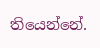තියෙන්නේ.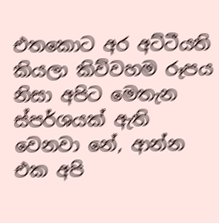එතකොට අර අට්ටීයති කියලා කිව්වහම රූපය නිසා අපිට මෙතැන ස්පර්ශයක් ඇති වෙනවා නේ, ආන්න එක අපි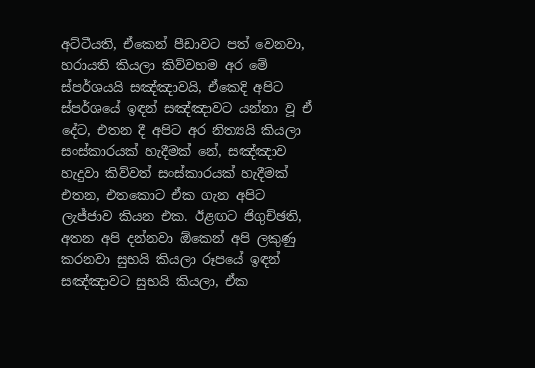අට්ටීයති, ඒකෙන් පීඩාවට පත් වෙනවා, හරායති කියලා කිව්වහම අර මේ ස්පර්ශයයි සඤ්ඤාවයි, ඒකෙදි අපිට ස්පර්ශයේ ඉඳන් සඤ්ඤාවට යන්නා වූ ඒ දේට, එතන දී අපිට අර නිත්‍යයි කියලා සංස්කාරයක් හැදීමක් නේ, සඤ්ඤාව හැදුවා කිව්වත් සංස්කාරයක් හැදීමක් එතන, එතකොට ඒක ගැන අපිට ලැජ්ජාව කියන එක. ඊළඟට ජිගුච්ඡති, අතන අපි දන්නවා ඕකෙන් අපි ලකුණු කරනවා සුභයි කියලා රූපයේ ඉඳන් සඤ්ඤාවට සුභයි කියලා, ඒක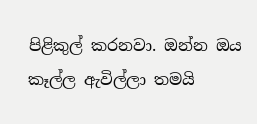පිළිකුල් කරනවා. ඔන්න ඔය කෑල්ල ඇවිල්ලා තමයි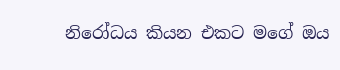නිරෝධය කියන එකට මගේ ඔය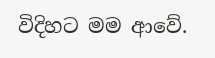විදිහට මම ආවේ.